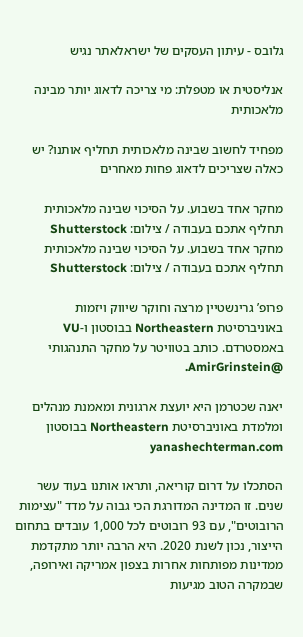גלובס - עיתון העסקים של ישראלאתר נגיש

אנליסטית או מטפלת: מי צריכה לדאוג יותר מבינה מלאכותית

מפחיד לחשוב שבינה מלאכותית תחליף אותנו? יש כאלה שצריכים לדאוג פחות מאחרים

מחקר אחד בשבוע. על הסיכוי שבינה מלאכותית תחליף אתכם בעבודה / צילום: Shutterstock
מחקר אחד בשבוע. על הסיכוי שבינה מלאכותית תחליף אתכם בעבודה / צילום: Shutterstock

פרופ’ גרינשטיין מרצה וחוקר שיווק ויזמות באוניברסיטת Northeastern בבוסטון ו-VU באמסטרדם. כותב בטוויטר על מחקר התנהגותי @AmirGrinstein.

יאנה שכטרמן היא יועצת ארגונית ומאמנת מנהלים ומלמדת באוניברסיטת Northeastern בבוסטון yanashechterman.com

הסתכלו על דרום קוריאה, ותראו אותנו בעוד עשר שנים. זו המדינה המדורגת הכי גבוה על מדד "עצימות הרובוטים", עם 93 רובוטים לכל 1,000 עובדים בתחום הייצור, נכון לשנת 2020. היא הרבה יותר מתקדמת ממדינות מפותחות אחרות בצפון אמריקה ואירופה, שבמקרה הטוב מגיעות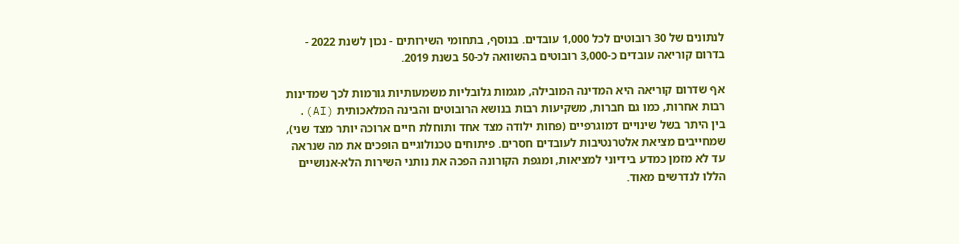לנתונים של 30 רובוטים לכל 1,000 עובדים. בנוסף, בתחומי השירותים - נכון לשנת 2022 - בדרום קוריאה עובדים כ-3,000 רובוטים בהשוואה לכ-50 בשנת 2019.

אף שדרום קוריאה היא המדינה המובילה, מגמות גלובליות משמעותיות גורמות לכך שמדינות רבות אחרות, כמו גם חברות, משקיעות רבות בנושא הרובוטים והבינה המלאכותית (AI). בין היתר בשל שינויים דמוגרפיים (פחות ילודה מצד אחד ותוחלת חיים ארוכה יותר מצד שני), שמחייבים מציאת אלטרנטיבות לעובדים חסרים. פיתוחים טכנולוגיים הופכים את מה שנראה עד לא מזמן כמדע בידיוני למציאות, ומגפת הקורונה הפכה את נותני השירות הלא-אנושיים הללו לנדרשים מאוד.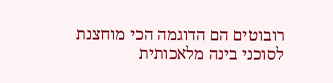רובוטים הם הדוגמה הכי מוחצנת לסוכני בינה מלאכותית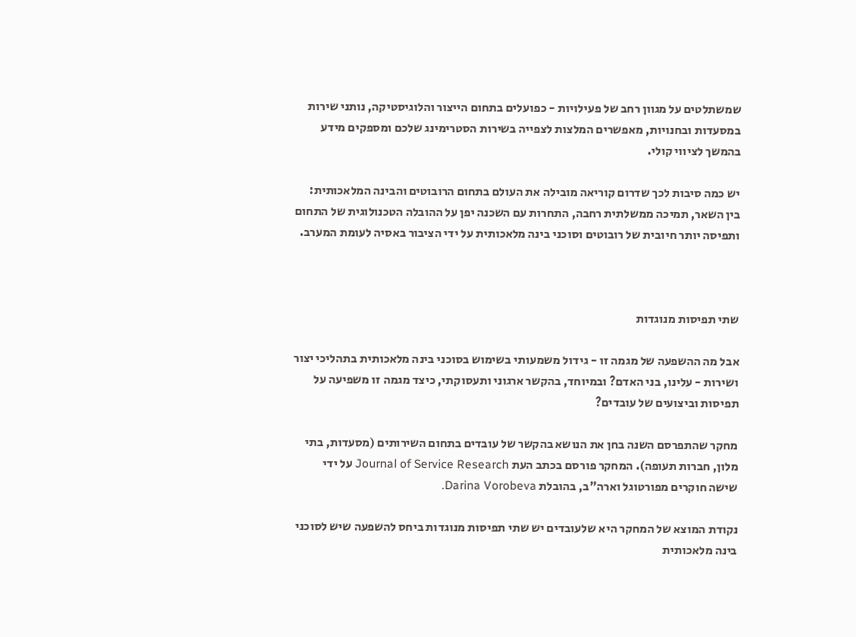שמשתלטים על מגוון רחב של פעילויות - כפועלים בתחום הייצור והלוגיסטיקה, נותני שירות במסעדות ובחנויות, מאפשרים המלצות לצפייה בשירות הסטרימינג שלכם ומספקים מידע בהמשך לציווי קולי.

יש כמה סיבות לכך שדרום קוריאה מובילה את העולם בתחום הרובוטים והבינה המלאכותית: בין השאר, תמיכה ממשלתית רחבה, התחרות עם השכנה יפן על ההובלה הטכנולוגית של התחום ותפיסה יותר חיובית של רובוטים וסוכני בינה מלאכותית על ידי הציבור באסיה לעומת המערב.



שתי תפיסות מנוגדות

אבל מה ההשפעה של מגמה זו - גידול משמעותי בשימוש בסוכני בינה מלאכותית בתהליכי יצור ושירות - עלינו, בני האדם? ובמיוחד, בהקשר ארגוני ותעסוקתי, כיצד מגמה זו משפיעה על תפיסות וביצועים של עובדים?

מחקר שהתפרסם השנה בחן את הנושא בהקשר של עובדים בתחום השירותים (מסעדות, בתי מלון, חברות תעופה). המחקר פורסם בכתב העת Journal of Service Research על ידי שישה חוקרים מפורטוגל וארה"ב, בהובלת Darina Vorobeva.

נקודת המוצא של המחקר היא שלעובדים יש שתי תפיסות מנוגדות ביחס להשפעה שיש לסוכני בינה מלאכותית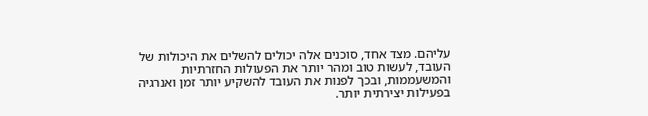עליהם. מצד אחד, סוכנים אלה יכולים להשלים את היכולות של העובד, לעשות טוב ומהר יותר את הפעולות החזרתיות והמשעממות, ובכך לפנות את העובד להשקיע יותר זמן ואנרגיה בפעילות יצירתית יותר.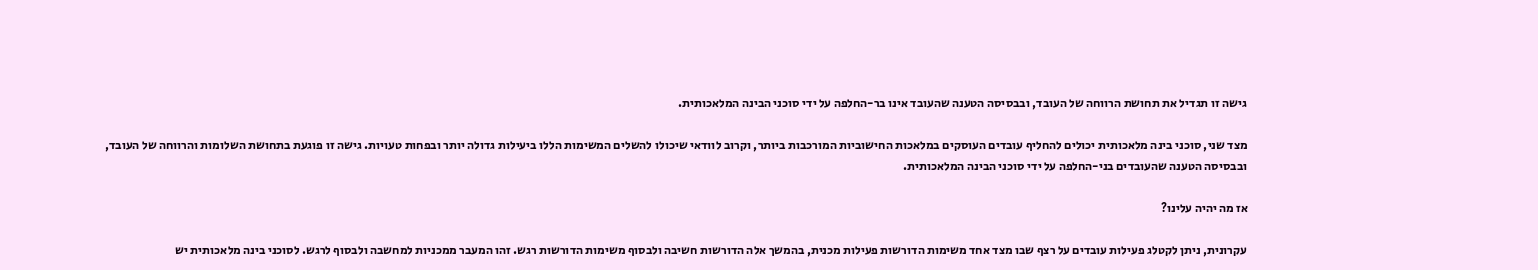גישה זו תגדיל את תחושת הרווחה של העובד, ובבסיסה הטענה שהעובד אינו בר-החלפה על ידי סוכני הבינה המלאכותית.

מצד שני, סוכני בינה מלאכותית יכולים להחליף עובדים העוסקים במלאכות החישוביות המורכבות ביותר, וקרוב לוודאי שיכולו להשלים המשימות הללו ביעילות גדולה יותר ובפחות טעויות. גישה זו פוגעת בתחושת השלומות והרווחה של העובד, ובבסיסה הטענה שהעובדים בני-החלפה על ידי סוכני הבינה המלאכותית.

אז מה יהיה עלינו?

עקרונית, ניתן לקטלג פעילות עובדים על רצף שבו מצד אחד משימות הדורשות פעילות מכנית, בהמשך אלה הדורשות חשיבה ולבסוף משימות הדורשות רגש. זהו המעבר ממכניות למחשבה ולבסוף לרגש. לסוכני בינה מלאכותית יש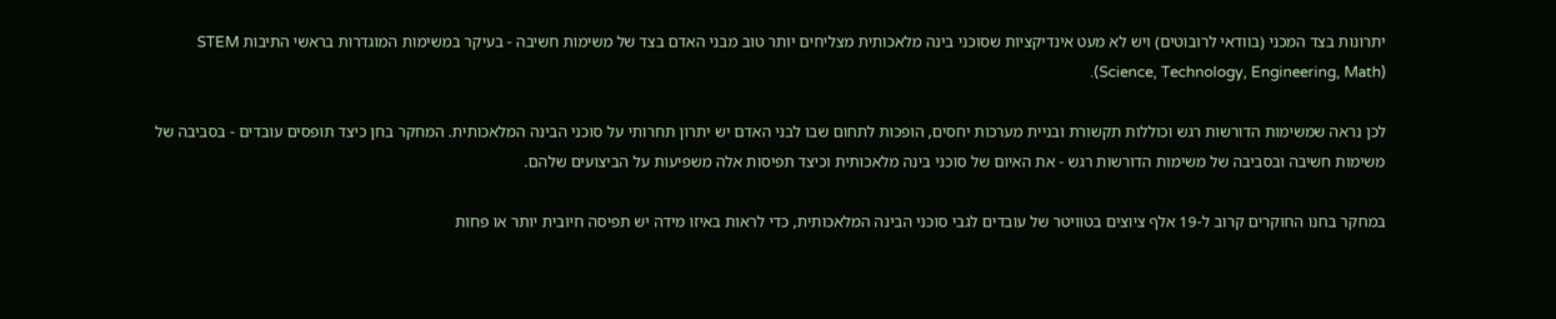יתרונות בצד המכני (בוודאי לרובוטים) ויש לא מעט אינדיקציות שסוכני בינה מלאכותית מצליחים יותר טוב מבני האדם בצד של משימות חשיבה - בעיקר במשימות המוגדרות בראשי התיבות STEM (Science, Technology, Engineering, Math).

לכן נראה שמשימות הדורשות רגש וכוללות תקשורת ובניית מערכות יחסים, הופכות לתחום שבו לבני האדם יש יתרון תחרותי על סוכני הבינה המלאכותית. המחקר בחן כיצד תופסים עובדים - בסביבה של משימות חשיבה ובסביבה של משימות הדורשות רגש - את האיום של סוכני בינה מלאכותית וכיצד תפיסות אלה משפיעות על הביצועים שלהם.

במחקר בחנו החוקרים קרוב ל-19 אלף ציוצים בטוויטר של עובדים לגבי סוכני הבינה המלאכותית, כדי לראות באיזו מידה יש תפיסה חיובית יותר או פחות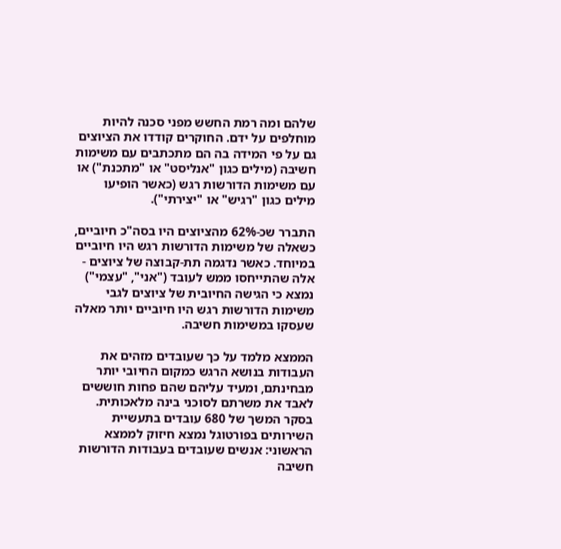שלהם ומה רמת החשש מפני סכנה להיות מוחלפים על ידם. החוקרים קודדו את הציוצים גם על פי המידה בה הם מתכתבים עם משימות חשיבה (מילים כגון "אנליסט" או "מתכנת") או עם משימות הדורשות רגש (כאשר הופיעו מילים כגון "רגיש" או "יצירתי").

התברר שכ-62% מהציוצים היו בסה"כ חיוביים, כשאלה של משימות הדורשות רגש היו חיוביים במיוחד. כאשר נדגמה תת-קבוצה של ציוצים - אלה שהתייחסו ממש לעובד ("אני", "עצמי") נמצא כי הגישה החיובית של ציוצים לגבי משימות הדורשות רגש היו חיוביים יותר מאלה שעסקו במשימות חשיבה.

הממצא מלמד על כך שעובדים מזהים את העבודות בנושא הרגש כמקום החיובי יותר מבחינתם, ומעיד עליהם שהם פחות חוששים לאבד את משרתם לסוכני בינה מלאכותית. בסקר המשך של 680 עובדים בתעשיית השירותים בפורטוגל נמצא חיזוק לממצא הראשוני: אנשים שעובדים בעבודות הדורשות חשיבה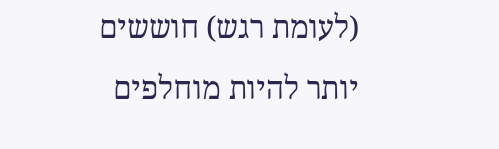(לעומת רגש) חוששים יותר להיות מוחלפים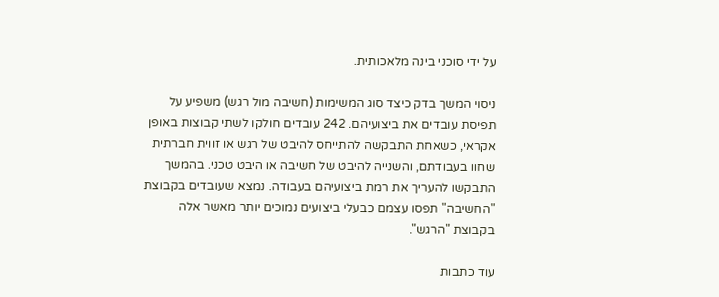על ידי סוכני בינה מלאכותית.

ניסוי המשך בדק כיצד סוג המשימות (חשיבה מול רגש) משפיע על תפיסת עובדים את ביצועיהם. 242 עובדים חולקו לשתי קבוצות באופן אקראי, כשאחת התבקשה להתייחס להיבט של רגש או זווית חברתית שחוו בעבודתם, והשנייה להיבט של חשיבה או היבט טכני. בהמשך התבקשו להעריך את רמת ביצועיהם בעבודה. נמצא שעובדים בקבוצת "החשיבה" תפסו עצמם כבעלי ביצועים נמוכים יותר מאשר אלה בקבוצת "הרגש".

עוד כתבות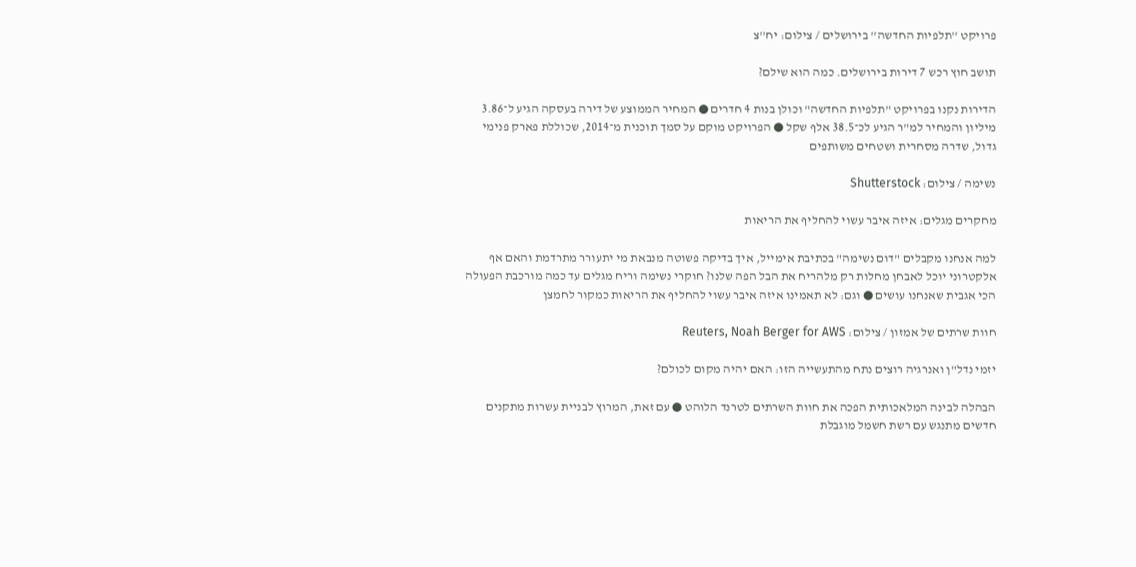פרויקט ''תלפיות החדשה'' בירושלים / צילום: יח''צ

תושב חוץ רכש 7 דירות בירושלים. כמה הוא שילם?

הדירות נקנו בפרויקט "תלפיות החדשה" וכולן בנות 4 חדרים ● המחיר הממוצע של דירה בעסקה הגיע ל־3.86 מיליון והמחיר למ"ר הגיע לכ־38.5 אלף שקל ● הפרויקט מוקם על סמך תוכנית מ־2014, שכוללת פארק פנימי גדול, שדרה מסחרית ושטחים משותפים

נשימה / צילום: Shutterstock

מחקרים מגלים: איזה איבר עשוי להחליף את הריאות

למה אנחנו מקבלים "דום נשימה" בכתיבת אימייל, איך בדיקה פשוטה מנבאת מי יתעורר מתרדמת והאם אף אלקטרוני יוכל לאבחן מחלות רק מלהריח את הבל הפה שלנו? חוקרי נשימה וריח מגלים עד כמה מורכבת הפעולה הכי אגבית שאנחנו עושים ● וגם: לא תאמינו איזה איבר עשוי להחליף את הריאות כמקור לחמצן

חוות שרתים של אמזון / צילום: Reuters, Noah Berger for AWS

יזמי נדל"ן ואנרגיה רוצים נתח מהתעשייה הזו: האם יהיה מקום לכולם?

הבהלה לבינה המלאכותית הפכה את חוות השרתים לטרנד הלוהט ● עם זאת, המרוץ לבניית עשרות מתקנים חדשים מתנגש עם רשת חשמל מוגבלת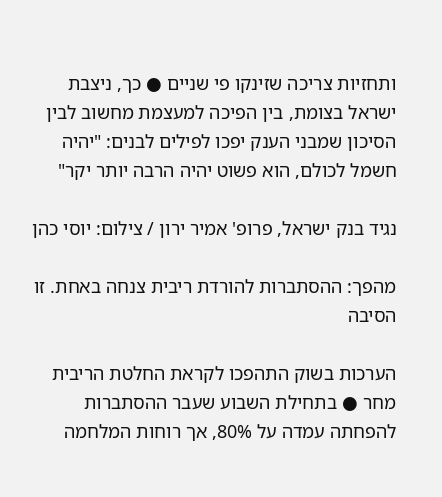ותחזיות צריכה שזינקו פי שניים ● כך, ניצבת ישראל בצומת, בין הפיכה למעצמת מחשוב לבין הסיכון שמבני הענק יפכו לפילים לבנים: "יהיה חשמל לכולם, הוא פשוט יהיה הרבה יותר יקר"

נגיד בנק ישראל, פרופ' אמיר ירון / צילום: יוסי כהן

מהפך: ההסתברות להורדת ריבית צנחה באחת. זו הסיבה

הערכות בשוק התהפכו לקראת החלטת הריבית מחר ● בתחילת השבוע שעבר ההסתברות להפחתה עמדה על 80%, אך רוחות המלחמה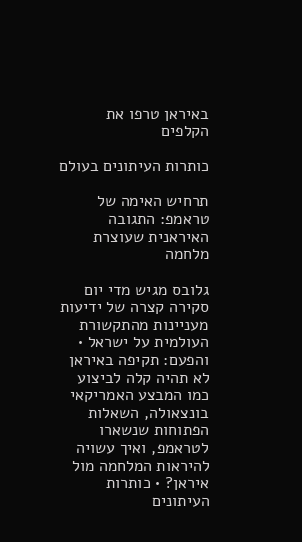באיראן טרפו את הקלפים

כותרות העיתונים בעולם

תרחיש האימה של טראמפ: התגובה האיראנית שעוצרת מלחמה

גלובס מגיש מדי יום סקירה קצרה של ידיעות מעניינות מהתקשורת העולמית על ישראל • והפעם: תקיפה באיראן לא תהיה קלה לביצוע כמו המבצע האמריקאי בונצאולה, השאלות הפתוחות שנשארו לטראמפ, ואיך עשויה להיראות המלחמה מול איראן? • כותרות העיתונים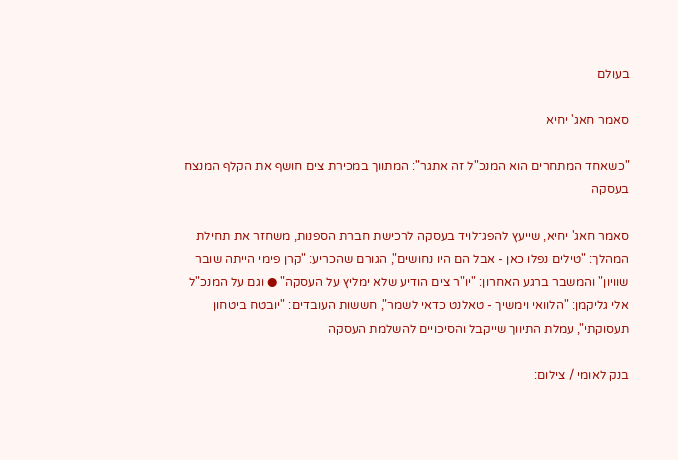בעולם

סאמר חאג' יחיא

"כשאחד המתחרים הוא המנכ"ל זה אתגר": המתווך במכירת צים חושף את הקלף המנצח בעסקה

סאמר חאג' יחיא, שייעץ להפג־לויד בעסקה לרכישת חברת הספנות, משחזר את תחילת המהלך: "טילים נפלו כאן - אבל הם היו נחושים", הגורם שהכריע: "קרן פימי הייתה שובר שוויון" והמשבר ברגע האחרון: "יו"ר צים הודיע שלא ימליץ על העסקה" ● וגם על המנכ"ל אלי גליקמן: "הלוואי וימשיך - טאלנט כדאי לשמר", חששות העובדים: "יובטח ביטחון תעסוקתי", עמלת התיווך שייקבל והסיכויים להשלמת העסקה

בנק לאומי / צילום: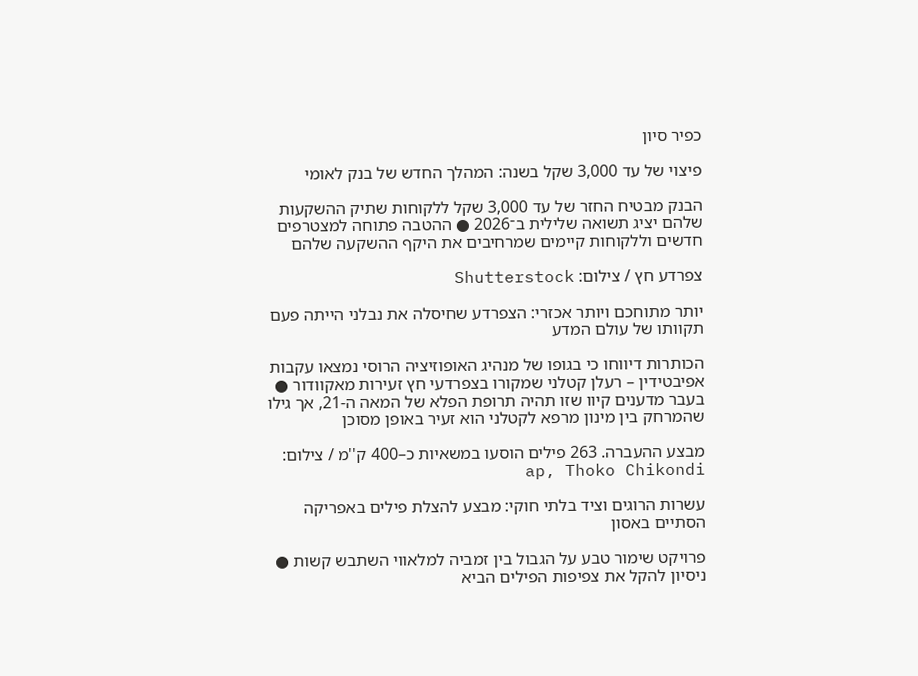כפיר סיון

פיצוי של עד 3,000 שקל בשנה: המהלך החדש של בנק לאומי

הבנק מבטיח החזר של עד 3,000 שקל ללקוחות שתיק ההשקעות שלהם יציג תשואה שלילית ב־2026 ● ההטבה פתוחה למצטרפים חדשים וללקוחות קיימים שמרחיבים את היקף ההשקעה שלהם

צפרדע חץ / צילום: Shutterstock

יותר מתוחכם ויותר אכזרי: הצפרדע שחיסלה את נבלני הייתה פעם תקוותו של עולם המדע

הכותרות דיווחו כי בגופו של מנהיג האופוזיציה הרוסי נמצאו עקבות אפיבטידין – רעלן קטלני שמקורו בצפרדעי חץ זעירות מאקוודור ● בעבר מדענים קיוו שזו תהיה תרופת הפלא של המאה ה-21, אך גילו שהמרחק בין מינון מרפא לקטלני הוא זעיר באופן מסוכן

מבצע ההעברה. 263 פילים הוסעו במשאיות כ–400 ק''מ / צילום: ap, Thoko Chikondi

עשרות הרוגים וציד בלתי חוקי: מבצע להצלת פילים באפריקה הסתיים באסון

פרויקט שימור טבע על הגבול בין זמביה למלאווי השתבש קשות ● ניסיון להקל את צפיפות הפילים הביא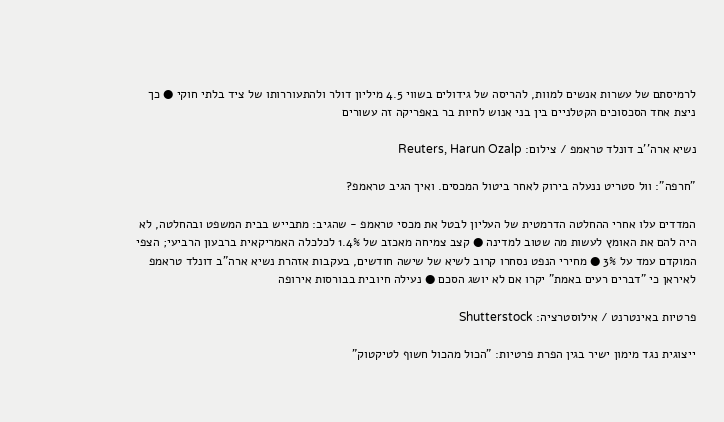לרמיסתם של עשרות אנשים למוות, להריסה של גידולים בשווי 4.5 מיליון דולר ולהתעוררותו של ציד בלתי חוקי ● כך ניצת אחד הסכסוכים הקטלניים בין בני אנוש לחיות בר באפריקה זה עשורים

נשיא ארה''ב דונלד טראמפ / צילום: Reuters, Harun Ozalp

"חרפה": וול סטריט ננעלה בירוק לאחר ביטול המכסים. ואיך הגיב טראמפ?

המדדים עלו אחרי ההחלטה הדרמטית של העליון לבטל את מכסי טראמפ - שהגיב: מתבייש בבית המשפט ובהחלטה, לא היה להם את האומץ לעשות מה שטוב למדינה ● קצב צמיחה מאכזב של 1.4% לכלכלה האמריקאית ברבעון הרביעי; הצפי המוקדם עמד על 3% ● מחירי הנפט נסחרו קרוב לשיא של שישה חודשים, בעקבות אזהרת נשיא ארה"ב דונלד טראמפ לאיראן כי "דברים רעים באמת" יקרו אם לא יושג הסכם ● נעילה חיובית בבורסות אירופה

פרטיות באינטרנט / אילוסטרציה: Shutterstock

ייצוגית נגד מימון ישיר בגין הפרת פרטיות: "הכול מהכול חשוף לטיקטוק"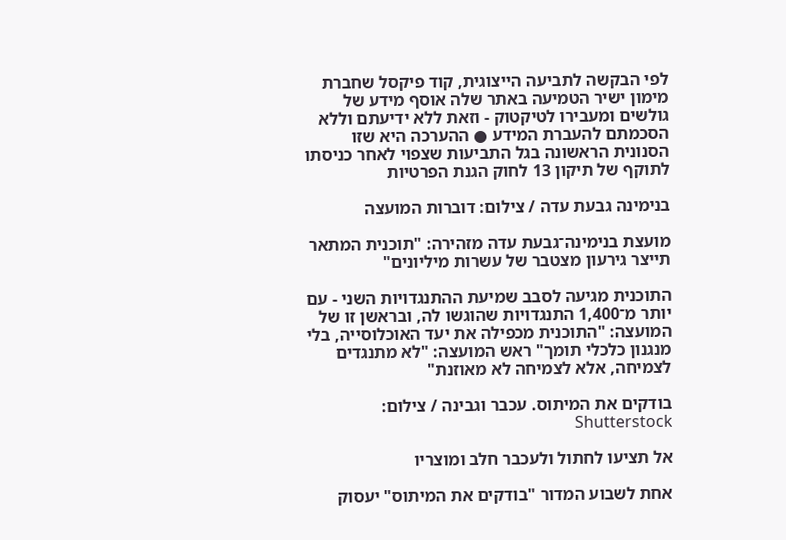לפי הבקשה לתביעה הייצוגית, קוד פיקסל שחברת מימון ישיר הטמיעה באתר שלה אוסף מידע של גולשים ומעבירו לטיקטוק - וזאת ללא ידיעתם וללא הסכמתם להעברת המידע ● ההערכה היא שזו הסנונית הראשונה בגל התביעות שצפוי לאחר כניסתו לתוקף של תיקון 13 לחוק הגנת הפרטיות

בנימינה גבעת עדה / צילום: דוברות המועצה

מועצת בנימינה־גבעת עדה מזהירה: "תוכנית המתאר תייצר גירעון מצטבר של עשרות מיליונים"

התוכנית מגיעה לסבב שמיעת ההתנגדויות השני - עם יותר מ־1,400 התנגדויות שהוגשו לה, ובראשן זו של המועצה: "התוכנית מכפילה את יעד האוכלוסייה, בלי מנגנון כלכלי תומך" ראש המועצה: "לא מתנגדים לצמיחה, אלא לצמיחה לא מאוזנת"

בודקים את המיתוס. עכבר וגבינה / צילום: Shutterstock

אל תציעו לחתול ולעכבר חלב ומוצריו

אחת לשבוע המדור "בודקים את המיתוס" יעסוק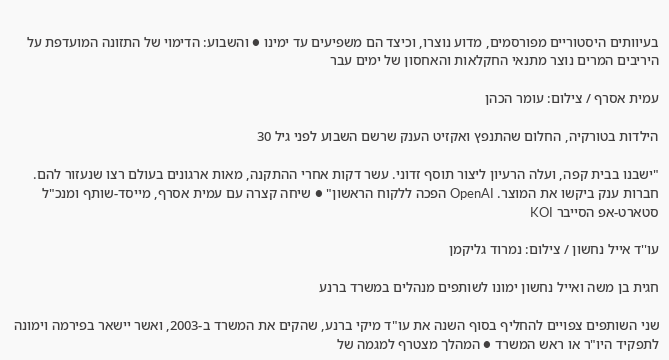בעיוותים היסטוריים מפורסמים, מדוע נוצרו, וכיצד הם משפיעים עד ימינו ● והשבוע: הדימוי של התזונה המועדפת על היריבים המרים נוצר מתנאי החקלאות והאחסון של ימים עבר

עמית אסרף / צילום: עומר הכהן

הילדות בטורקיה, החלום שהתנפץ ואקזיט הענק שרשם השבוע לפני גיל 30

"ישבנו בבית קפה, ועלה הרעיון ליצור תוסף זדוני. עשר דקות אחרי ההתקנה, מאות ארגונים בעולם רצו שנעזור להם. חברות ענק ביקשו את המוצר. OpenAI הפכה ללקוח הראשון" ● שיחה קצרה עם עמית אסרף, מייסד-שותף ומנכ"ל סטארט-אפ הסייבר KOI

עו''ד אייל נחשון / צילום: נמרוד גליקמן

חגית בן משה ואייל נחשון ימונו לשותפים מנהלים במשרד ברנע

שני השותפים צפויים להחליף בסוף השנה את עו"ד מיקי ברנע, שהקים את המשרד ב-2003, ואשר יישאר בפירמה וימונה לתפקיד היו"ר או ראש המשרד ● המהלך מצטרף למגמה של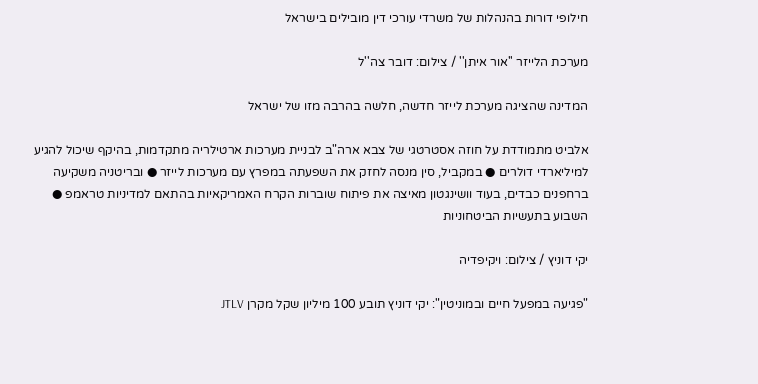חילופי דורות בהנהלות של משרדי עורכי דין מובילים בישראל

מערכת הלייזר ''אור איתן'' / צילום: דובר צה''ל

המדינה שהציגה מערכת לייזר חדשה, חלשה בהרבה מזו של ישראל

אלביט מתמודדת על חוזה אסטרטגי של צבא ארה"ב לבניית מערכות ארטילריה מתקדמות, בהיקף שיכול להגיע למיליארדי דולרים ● במקביל, סין מנסה לחזק את השפעתה במפרץ עם מערכות לייזר ● ובריטניה משקיעה ברחפנים כבדים, בעוד וושינגטון מאיצה את פיתוח שוברות הקרח האמריקאיות בהתאם למדיניות טראמפ ● השבוע בתעשיות הביטחוניות

יקי דוניץ / צילום: ויקיפדיה

"פגיעה במפעל חיים ובמוניטין": יקי דוניץ תובע 100 מיליון שקל מקרן JTLV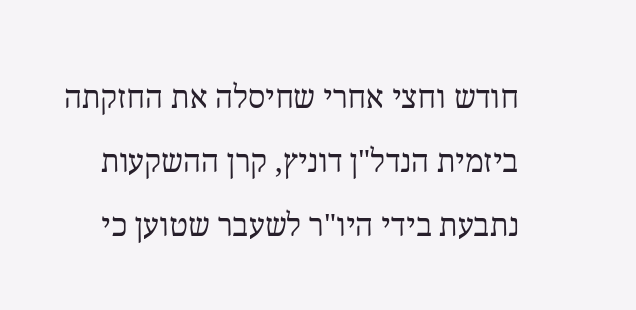חודש וחצי אחרי שחיסלה את החזקתה ביזמית הנדל"ן דוניץ, קרן ההשקעות נתבעת בידי היו"ר לשעבר שטוען כי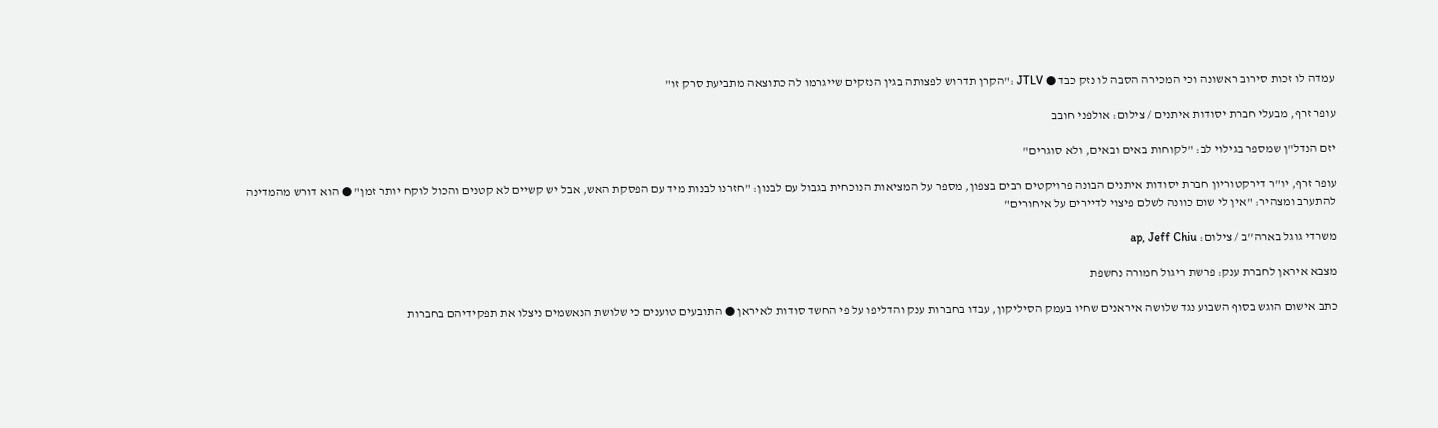עמדה לו זכות סירוב ראשונה וכי המכירה הסבה לו נזק כבד ● JTLV :"הקרן תדרוש לפצותה בגין הנזקים שייגרמו לה כתוצאה מתביעת סרק זו"

עופר זרף, מבעלי חברת יסודות איתנים / צילום: אולפני חובב

יזם הנדל"ן שמספר בגילוי לב: "לקוחות באים ובאים, ולא סוגרים"

עופר זרף, יו"ר דירקטוריון חברת יסודות איתנים הבונה פרויקטים רבים בצפון, מספר על המציאות הנוכחית בגבול עם לבנון: "חזרנו לבנות מיד עם הפסקת האש, אבל יש קשיים לא קטנים והכול לוקח יותר זמן" ● הוא דורש מהמדינה להתערב ומצהיר: "אין לי שום כוונה לשלם פיצוי לדיירים על איחורים"

משרדי גוגל בארה''ב / צילום: ap, Jeff Chiu

מצבא איראן לחברת ענק: פרשת ריגול חמורה נחשפת

כתב אישום הוגש בסוף השבוע נגד שלושה איראנים שחיו בעמק הסיליקון, עבדו בחברות ענק והדליפו על פי החשד סודות לאיראן ● התובעים טוענים כי שלושת הנאשמים ניצלו את תפקידיהם בחברות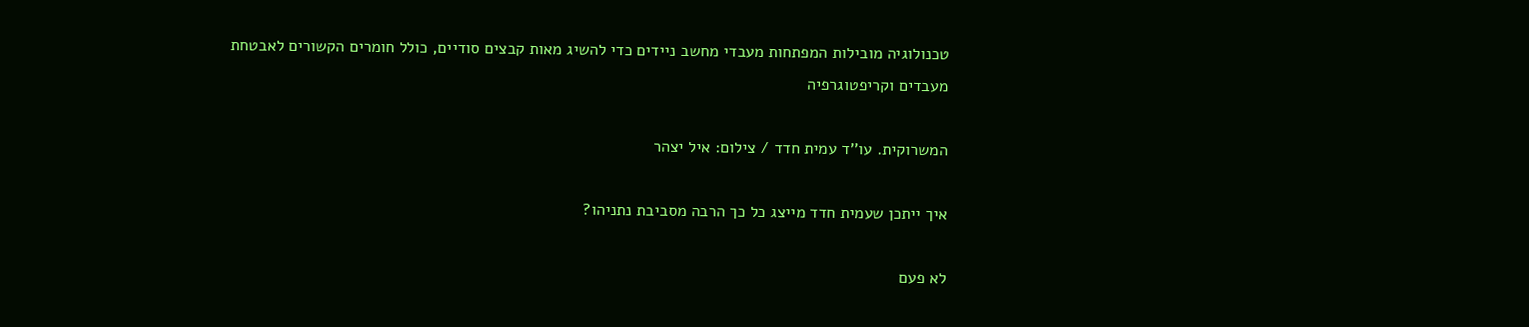טכנולוגיה מובילות המפתחות מעבדי מחשב ניידים כדי להשיג מאות קבצים סודיים, כולל חומרים הקשורים לאבטחת מעבדים וקריפטוגרפיה

המשרוקית. עו''ד עמית חדד / צילום: איל יצהר

איך ייתכן שעמית חדד מייצג כל כך הרבה מסביבת נתניהו?

לא פעם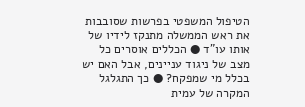הטיפול המשפטי בפרשות שסובבות את ראש הממשלה מתנקז לידיו של אותו עו"ד ● הכללים אוסרים כל מצב של ניגוד עניינים, אבל האם יש בכלל מי שמפקח? ● כך התגלגל המקרה של עמית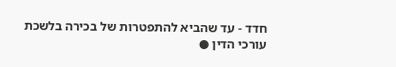חדד - עד שהביא להתפטרות של בכירה בלשכת עורכי הדין ●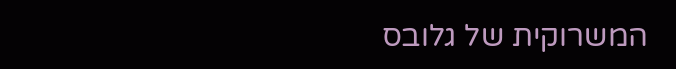המשרוקית של גלובס